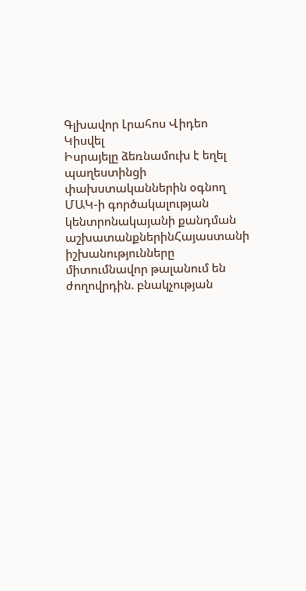Գլխավոր Լրահոս Վիդեո Կիսվել
Իսրայելը ձեռնամուխ է եղել պաղեստինցի փախստականներին օգնող ՄԱԿ-ի գործակալության կենտրոնակայանի քանդման աշխատանքներինՀայաստանի իշխանությունները միտումնավոր թալանում են ժողովրդին. բնակչության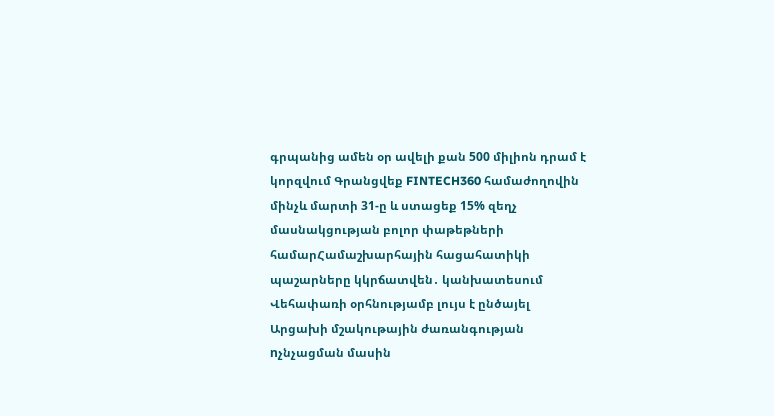գրպանից ամեն օր ավելի քան 500 միլիոն դրամ է կորզվում Գրանցվեք FINTECH360 համաժողովին մինչև մարտի 31-ը և ստացեք 15% զեղչ մասնակցության բոլոր փաթեթների համարՀամաշխարհային հացահատիկի պաշարները կկրճատվեն․ կանխատեսում Վեհափառի օրհնությամբ լույս է ընծայել Արցախի մշակութային ժառանգության nչնչացման մասին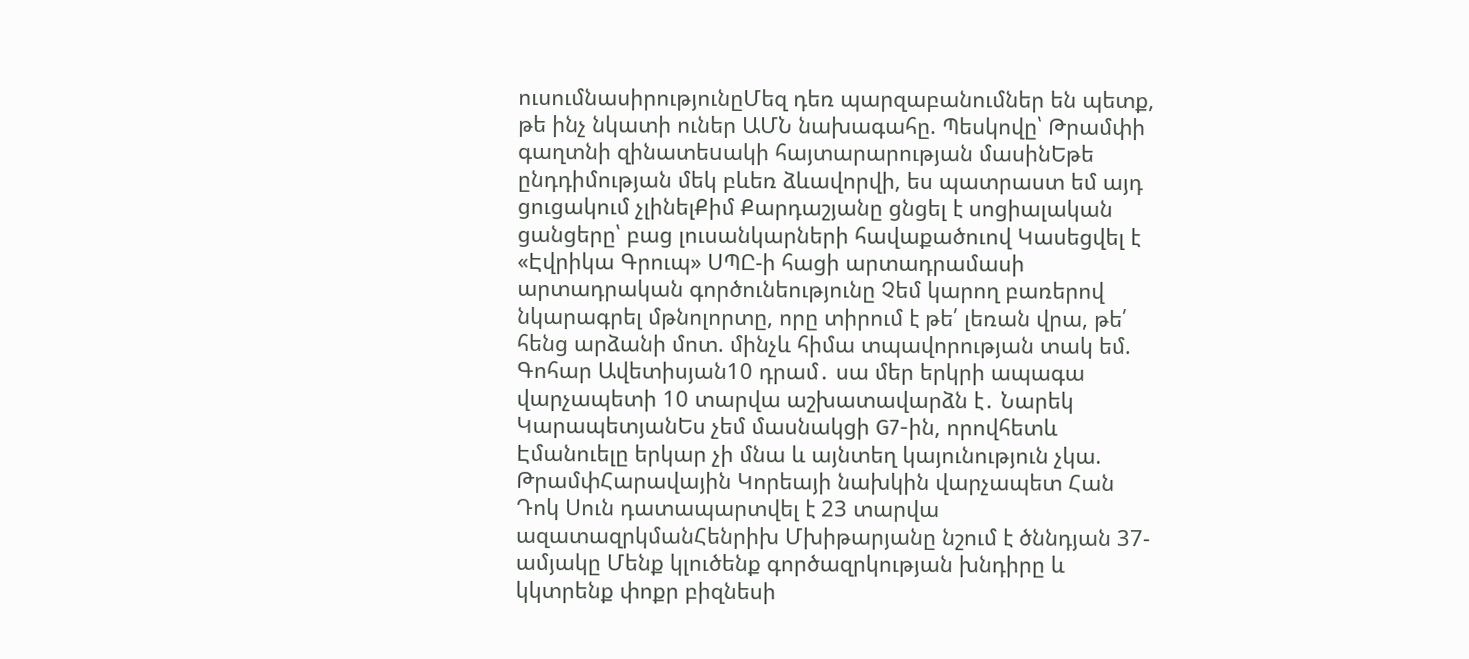ուսումնասիրությունըՄեզ դեռ պարզաբանումներ են պետք, թե ինչ նկատի ուներ ԱՄՆ նախագահը. Պեսկովը՝ Թրամփի գաղտնի զինատեuակի հայտարարության մասինԵթե ընդդիմության մեկ բևեռ ձևավորվի, ես պատրաստ եմ այդ ցուցակում չլինելՔիմ Քարդաշյանը ցնցել է սոցիալական ցանցերը՝ բաց լուսանկարների հավաքածուով Կասեցվել է «Էվրիկա Գրուպ» ՍՊԸ-ի հացի արտադրամասի արտադրական գործունեությունը Չեմ կարող բառերով նկարագրել մթնոլորտը, որը տիրում է թե՛ լեռան վրա, թե՛ հենց արձանի մոտ. մինչև հիմա տպավորության տակ եմ. Գոհար Ավետիսյան10 դրամ․ սա մեր երկրի ապագա վարչապետի 10 տարվա աշխատավարձն է․ Նարեկ ԿարապետյանԵս չեմ մասնակցի G7-ին, որովհետև Էմանուելը երկար չի մնա և այնտեղ կայունություն չկա. ԹրամփՀարավային Կորեայի նախկին վարչապետ Հան Դոկ Սուն դատապարտվել է 23 տարվա ազատազրկմանՀենրիխ Մխիթարյանը նշում է ծննդյան 37-ամյակը Մենք կլուծենք գործազրկության խնդիրը և կկտրենք փոքր բիզնեսի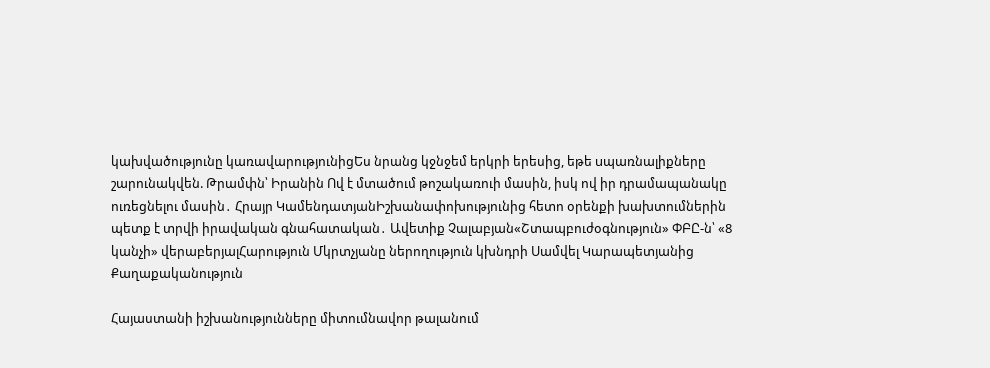կախվածությունը կառավարությունիցԵս նրանց կջնջեմ երկրի երեսից, եթե uպառնալիքները շարունակվեն. Թրամփն՝ Իրանին Ով է մտածում թոշակառուի մասին, իսկ ով իր դրամապանակը ուռեցնելու մասին․ Հրայր ԿամենդատյանԻշխանափոխությունից հետո օրենքի խախտումներին պետք է տրվի իրավական գնահատական․ Ավետիք Չալաբյան«Շտապբուժօգնություն» ՓԲԸ-ն՝ «8 կանչի» վերաբերյալՀարություն Մկրտչյանը ներողություն կխնդրի Սամվել Կարապետյանից
Քաղաքականություն

Հայաստանի իշխանությունները միտումնավոր թալանում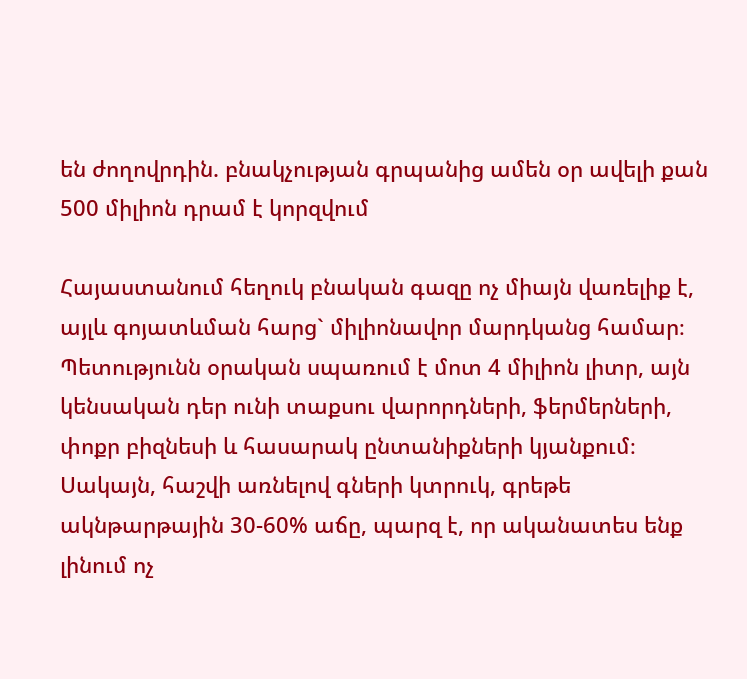են ժողովրդին. բնակչության գրպանից ամեն օր ավելի քան 500 միլիոն դրամ է կորզվում

Հայաստանում հեղուկ բնական գազը ոչ միայն վառելիք է, այլև գոյատևման հարց` միլիոնավոր մարդկանց համար։ Պետությունն օրական սպառում է մոտ 4 միլիոն լիտր, այն կենսական դեր ունի տաքսու վարորդների, ֆերմերների, փոքր բիզնեսի և հասարակ ընտանիքների կյանքում։ Սակայն, հաշվի առնելով գների կտրուկ, գրեթե ակնթարթային 30-60% աճը, պարզ է, որ ականատես ենք լինում ոչ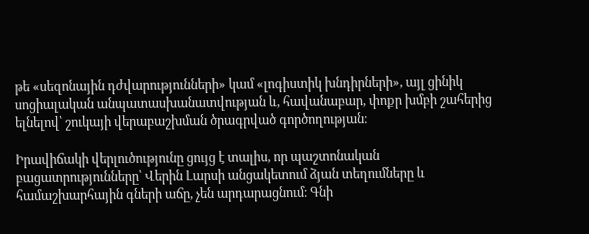թե «սեզոնային դժվարությունների» կամ «լոգիստիկ խնդիրների», այլ ցինիկ սոցիալական անպատասխանատվության և, հավանաբար, փոքր խմբի շահերից ելնելով՝ շուկայի վերաբաշխման ծրագրված գործողության։

Իրավիճակի վերլուծությունը ցույց է տալիս, որ պաշտոնական բացատրությունները՝ Վերին Լարսի անցակետում ձյան տեղումները և համաշխարհային գների աճը, չեն արդարացնում։ Գնի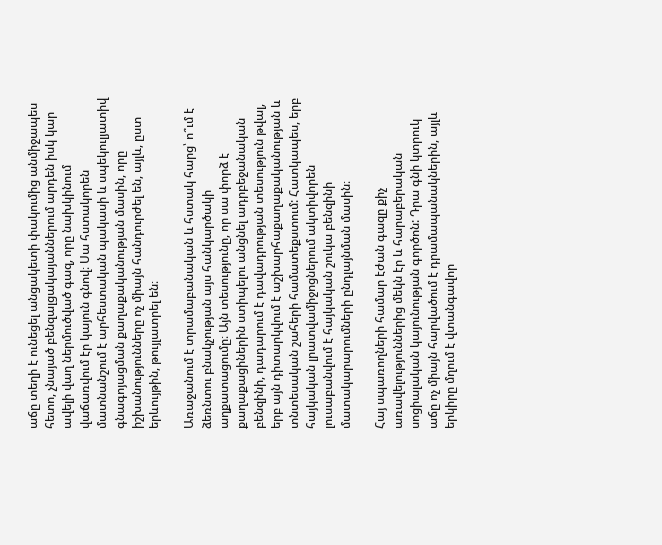աճը տեղի է ունեցել անցակետի փակումից անմիջապես հետո, չնայած բենզալցակայաններում արդեն իսկ կար ավելի վաղ ներմուծված գազ, որը նախկինում վաճառվում էր կայուն գնով։ Սա հստակորեն մատնանշում է արհեստական պակասի և սպեկուլյատիվ գնագոյացման քաղաքականության մասին, որը իշխանությունները ոչ միայն հանդուրժել են, այլև, ըստ երևույթին, թույլատրել են։

Առաջանում է տրամաբանական և հստակ հարց՝ ո՞ւմ է ձեռնտու բնակչության այս հանկարծակի աղքատացումը։ Այն տեսությունը, որ սա փորձ է քաղաքացիներին ստիպելու անցնել ադրբեջանական բենզինի, դադարում է դավադրության տեսություն թվալ, երբ այն դիտարկվում է աշխարհաքաղաքականության և տնտեսական շահերի համատեքստում: Հատկապես, երբ հայկական լրատվամիջոցներում ակտիվորեն լուսաբանվում է հայկական շուկա բենզինի մատակարարումների ընդլայնման մասին։

Հայ սպառողների համար էժան գազը քիչ առավելություններից մեկն էր և հարաբերական սոցիալական կայունության գործոն: Դրա գնի կտրուկ աճը ոչ միայն հարվածում է դրամապանակներին, այլև երկիրը մղում է վտանգավոր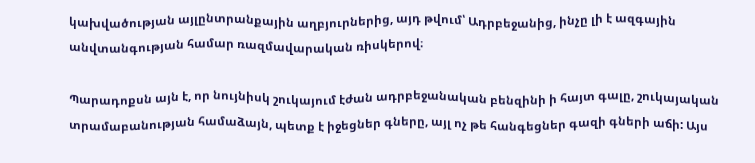կախվածության այլընտրանքային աղբյուրներից, այդ թվում՝ Ադրբեջանից, ինչը լի է ազգային անվտանգության համար ռազմավարական ռիսկերով։

Պարադոքսն այն է, որ նույնիսկ շուկայում էժան ադրբեջանական բենզինի ի հայտ գալը, շուկայական տրամաբանության համաձայն, պետք է իջեցներ գները, այլ ոչ թե հանգեցներ գազի գների աճի: Այս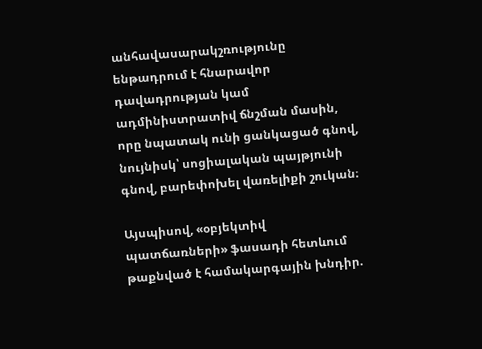անհավասարակշռությունը ենթադրում է հնարավոր դավադրության կամ ադմինիստրատիվ ճնշման մասին, որը նպատակ ունի ցանկացած գնով, նույնիսկ՝ սոցիալական պայթյունի գնով, բարեփոխել վառելիքի շուկան։

Այսպիսով, «օբյեկտիվ պատճառների» ֆասադի հետևում թաքնված է համակարգային խնդիր.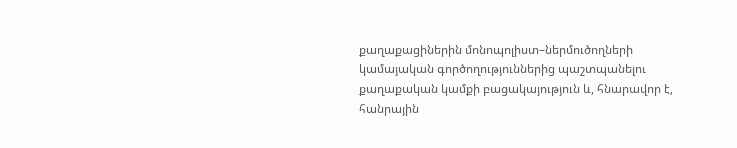քաղաքացիներին մոնոպոլիստ–ներմուծողների կամայական գործողություններից պաշտպանելու քաղաքական կամքի բացակայություն և, հնարավոր է, հանրային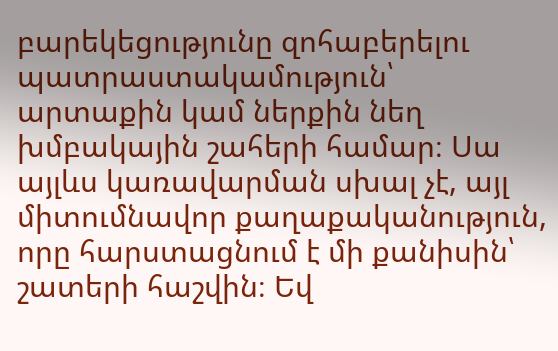բարեկեցությունը զոհաբերելու պատրաստակամություն՝ արտաքին կամ ներքին նեղ խմբակային շահերի համար։ Սա այլևս կառավարման սխալ չէ, այլ միտումնավոր քաղաքականություն, որը հարստացնում է մի քանիսին՝ շատերի հաշվին։ Եվ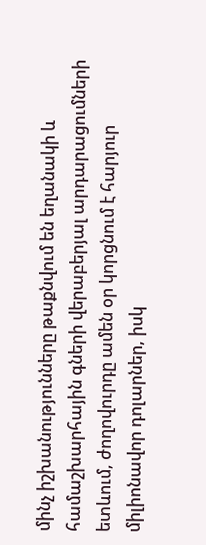մինչ իշխանությունները թաքնվում են եղանակի և համաշխարհային գների վերաբերյալ արդարացումների ետևում, ժողովուրդը ամեն օր կորցնում է հարյուր միլիոնավոր դոլարներ, իսկ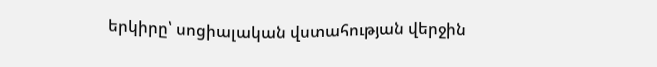երկիրը՝ սոցիալական վստահության վերջին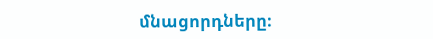մնացորդները։